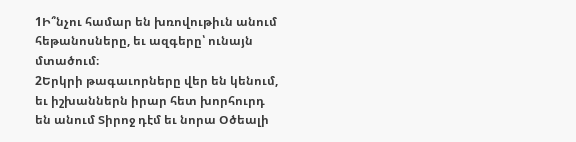1Ի՞նչու համար են խռովութիւն անում հեթանոսները, եւ ազգերը՝ ունայն մտածում։
2Երկրի թագաւորները վեր են կենում, եւ իշխաններն իրար հետ խորհուրդ են անում Տիրոջ դէմ եւ նորա Օծեալի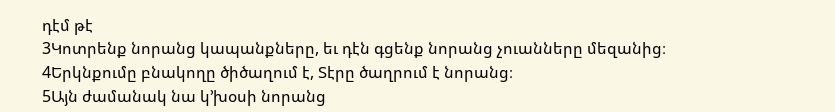դէմ թէ
3Կոտրենք նորանց կապանքները, եւ դէն գցենք նորանց չուանները մեզանից։
4Երկնքումը բնակողը ծիծաղում է, Տէրը ծաղրում է նորանց։
5Այն ժամանակ նա կ’խօսի նորանց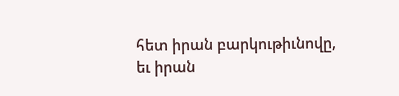հետ իրան բարկութիւնովը, եւ իրան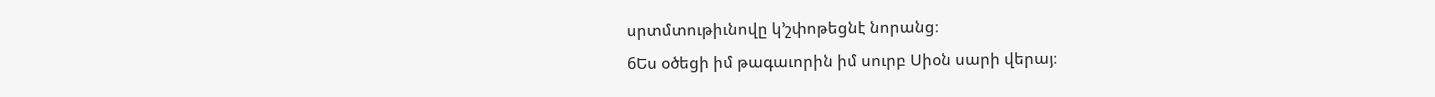սրտմտութիւնովը կ’շփոթեցնէ նորանց։
6Ես օծեցի իմ թագաւորին իմ սուրբ Սիօն սարի վերայ։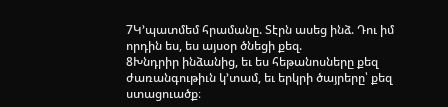7Կ’պատմեմ հրամանը. Տէրն ասեց ինձ. Դու իմ որդին ես, ես այսօր ծնեցի քեզ.
8Խնդրիր ինձանից, եւ ես հեթանոսները քեզ ժառանգութիւն կ’տամ, եւ երկրի ծայրերը՝ քեզ ստացուածք։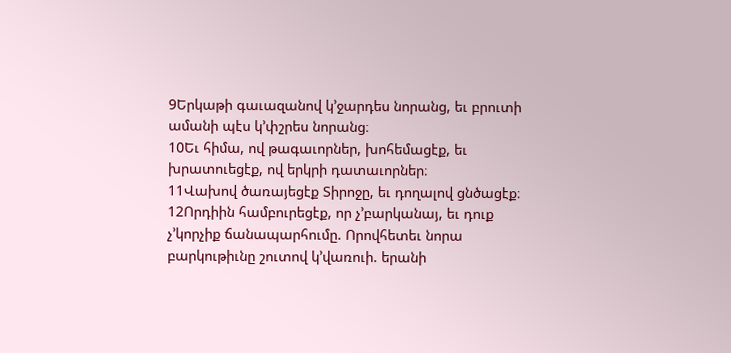9Երկաթի գաւազանով կ’ջարդես նորանց, եւ բրուտի ամանի պէս կ’փշրես նորանց։
10Եւ հիմա, ով թագաւորներ, խոհեմացէք, եւ խրատուեցէք, ով երկրի դատաւորներ։
11Վախով ծառայեցէք Տիրոջը, եւ դողալով ցնծացէք։
12Որդիին համբուրեցէք, որ չ’բարկանայ, եւ դուք չ’կորչիք ճանապարհումը. Որովհետեւ նորա բարկութիւնը շուտով կ’վառուի. երանի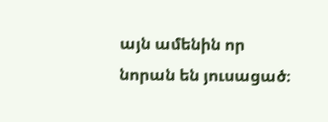այն ամենին որ նորան են յուսացած։